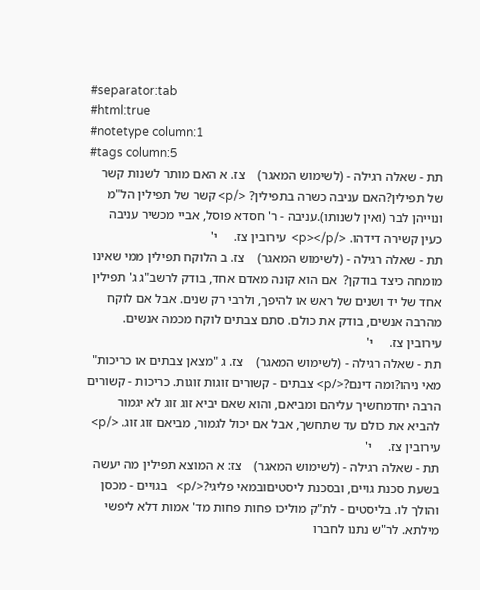#separator:tab
#html:true
#notetype column:1
#tags column:5
תת - שאלה רגילה - (לשימוש המאגר)    צז. א האם מותר לשנות קשר של תפילין?האם עניבה כשרה בתפילין? </p> קשר של תפילין הל"מ ונוייהן לבר (ואין לשנותו).עניבה - ר' חסדא פוסל, אביי מכשיר עניבה כעין קשירה דידהו. </p></p>  עירובין צז.     י'
תת - שאלה רגילה - (לשימוש המאגר)    צז. ב הלוקח תפילין ממי שאינו מומחה כיצד בודקן?  אם הוא קונה מאדם אחד, בודק לרשב"ג ג' תפילין אחד של יד ושנים של ראש או להיפך, ולרבי רק שנים. אבל אם לוקח מהרבה אנשים, בודק את כולם. סתם צבתים לוקח מכמה אנשים.   עירובין צז.     י'
תת - שאלה רגילה - (לשימוש המאגר)    צז. ג "מצאן צבתים או כריכות" מאי ניהו?ומה דינם?</p> צבתים - קשורים זוגות זוגות. כריכות - קשורים הרבה יחדמחשיך עליהם ומביאם, והוא שאם יביא זוג זוג לא יגמור להביא את כולם עד שתחשך, אבל אם יכול לגמור, מביאם זוג זוג. </p>   עירובין צז.     י'
תת - שאלה רגילה - (לשימוש המאגר)    צז: א המוצא תפילין מה יעשה בשעת סכנת גויים, ובסכנת ליסטיםובמאי פליגי?</p>   בגויים - מכסן והולך לו. בליסטים - לת"ק מוליכו פחות פחות מד' אמות דלא ליפשי מילתא. לר"ש נתנו לחברו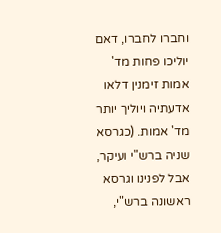וחברו לחברו, דאם יוליכו פחות מד' אמות זימנין דלאו אדעתיה ויוליך יותר מד' אמות. (כגרסא שניה ברש"י ועיקר, אבל לפנינו וגרסא ראשונה ברש"י,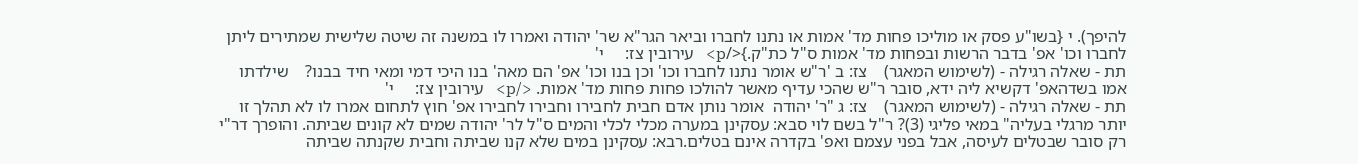להיפך). י {בשו"ע פסק או מוליכו פחות מד' אמות או נתנו לחברו וביאר הגר"א שר' יהודה ואמרו לו במשנה זה שיטה שלישית שמתירים ליתן לחברו וכו' אפ' בדבר הרשות ובפחות מד' אמות ס"ל כת"ק.}</p>   עירובין צז:     י'
תת - שאלה רגילה - (לשימוש המאגר)    צז: ב 'ר"ש אומר נתנו לחברו וכו' וכן בנו וכו' אפ' הם מאה' בנו היכי דמי ומאי חיד בבנו?    שילדתו אמו בשדהאפ' דקשיא ליה ידא, סובר ר"ש שהכי עדיף מאשר להולכו פחות פחות מד' אמות. </p>   עירובין צז:     י'
תת - שאלה רגילה - (לשימוש המאגר)    צז: ג "ר' יהודה  אומר נותן אדם חבית לחבירו וחבירו לחבירו אפ' חוץ לתחום אמרו לו לא תהלך זו יותר מרגלי בעליה" במאי פליגי (3)? ר"ל בשם לוי סבא: עסקינן במערה מכלי לכלי והמים ס"ל לר' יהודה שמים לא קונים שביתה. והופרך דר"י רק סובר שבטלים לעיסה, אבל בפני עצמם ואפ' בקדרה אינם בטלים.רבא: עסקינן במים שלא קנו שביתה וחבית שקנתה שביתה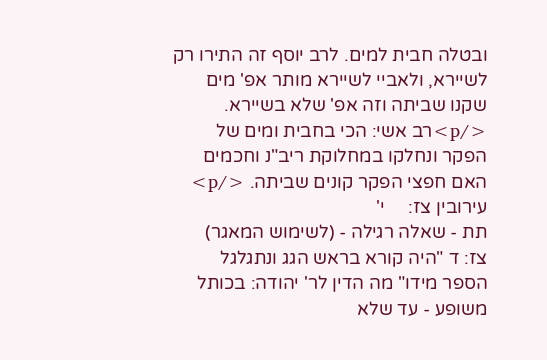ובטלה חבית למים. לרב יוסף זה התירו רק לשיירא, ולאביי לשיירא מותר אפ' מים שקנו שביתה וזה אפ' שלא בשיירא.  </p>רב אשי: הכי בחבית ומים של הפקר ונחלקו במחלוקת ריב"נ וחכמים האם חפצי הפקר קונים שביתה. </p> עירובין צז:     י'
תת - שאלה רגילה - (לשימוש המאגר)    צז: ד "היה קורא בראש הגג ונתגלגל הספר מידו" מה הדין לר' יהודה: בכותל משופע - עד שלא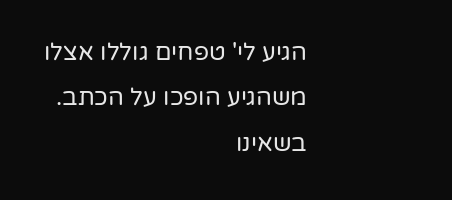הגיע לי' טפחים גוללו אצלו משהגיע הופכו על הכתב. בשאינו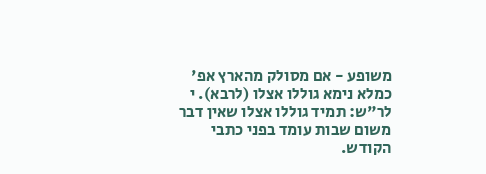משופע - אם מסולק מהארץ אפ' כמלא נימא גוללו אצלו (לרבא). י  לר"ש: תמיד גוללו אצלו שאין דבר משום שבות עומד בפני כתבי הקודש.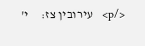</p>   עירובין צז:     י'